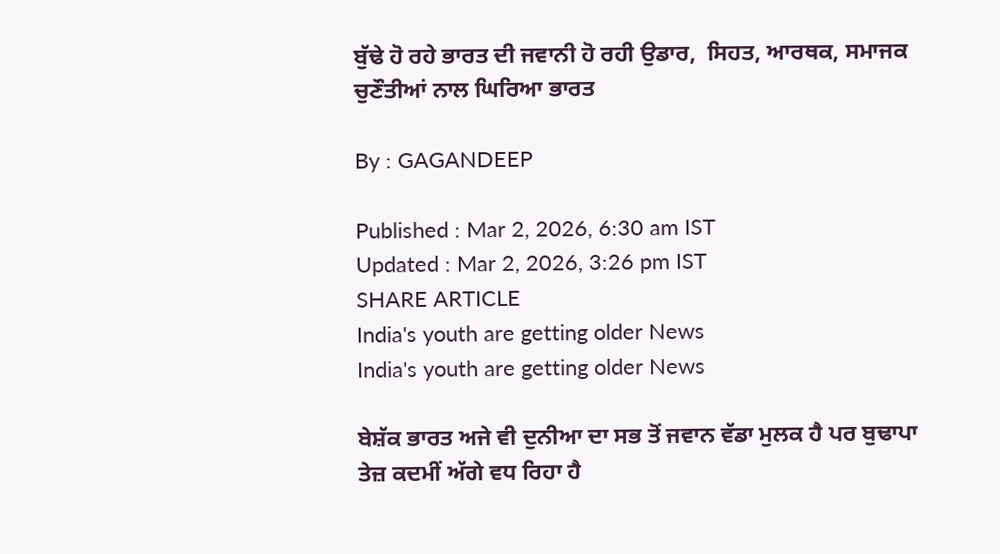ਬੁੱਢੇ ਹੋ ਰਹੇ ਭਾਰਤ ਦੀ ਜਵਾਨੀ ਹੋ ਰਹੀ ਉਡਾਰ,  ਸਿਹਤ, ਆਰਥਕ, ਸਮਾਜਕ ਚੁਣੌਤੀਆਂ ਨਾਲ ਘਿਰਿਆ ਭਾਰਤ

By : GAGANDEEP

Published : Mar 2, 2026, 6:30 am IST
Updated : Mar 2, 2026, 3:26 pm IST
SHARE ARTICLE
India's youth are getting older News
India's youth are getting older News

ਬੇਸ਼ੱਕ ਭਾਰਤ ਅਜੇ ਵੀ ਦੁਨੀਆ ਦਾ ਸਭ ਤੋਂ ਜਵਾਨ ਵੱਡਾ ਮੁਲਕ ਹੈ ਪਰ ਬੁਢਾਪਾ ਤੇਜ਼ ਕਦਮੀਂ ਅੱਗੇ ਵਧ ਰਿਹਾ ਹੈ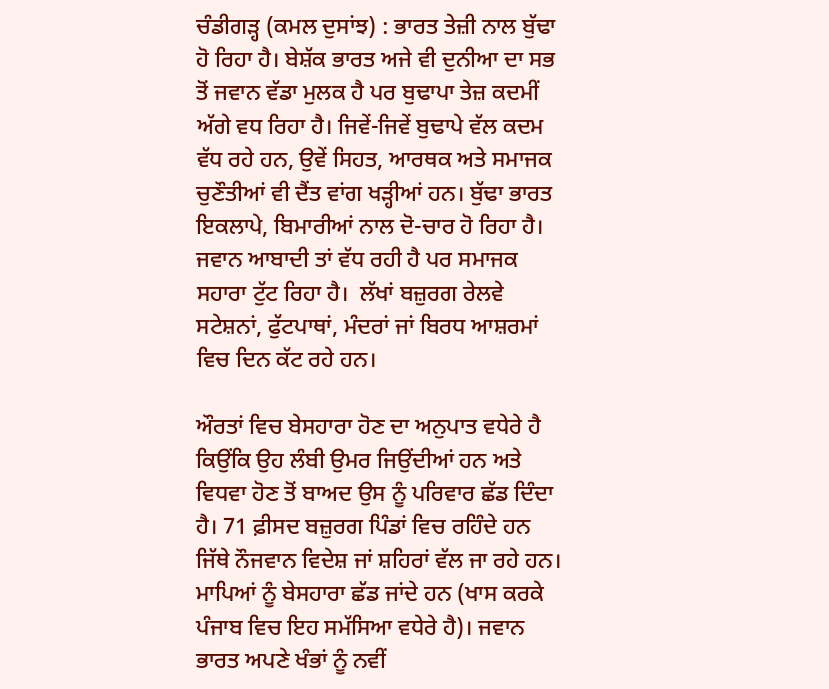ਚੰਡੀਗੜ੍ਹ (ਕਮਲ ਦੁਸਾਂਝ) : ਭਾਰਤ ਤੇਜ਼ੀ ਨਾਲ ਬੁੱਢਾ ਹੋ ਰਿਹਾ ਹੈ। ਬੇਸ਼ੱਕ ਭਾਰਤ ਅਜੇ ਵੀ ਦੁਨੀਆ ਦਾ ਸਭ ਤੋਂ ਜਵਾਨ ਵੱਡਾ ਮੁਲਕ ਹੈ ਪਰ ਬੁਢਾਪਾ ਤੇਜ਼ ਕਦਮੀਂ ਅੱਗੇ ਵਧ ਰਿਹਾ ਹੈ। ਜਿਵੇਂ-ਜਿਵੇਂ ਬੁਢਾਪੇ ਵੱਲ ਕਦਮ ਵੱਧ ਰਹੇ ਹਨ, ਉਵੇਂ ਸਿਹਤ, ਆਰਥਕ ਅਤੇ ਸਮਾਜਕ ਚੁਣੌਤੀਆਂ ਵੀ ਦੈਂਤ ਵਾਂਗ ਖੜ੍ਹੀਆਂ ਹਨ। ਬੁੱਢਾ ਭਾਰਤ ਇਕਲਾਪੇ, ਬਿਮਾਰੀਆਂ ਨਾਲ ਦੋ-ਚਾਰ ਹੋ ਰਿਹਾ ਹੈ। ਜਵਾਨ ਆਬਾਦੀ ਤਾਂ ਵੱਧ ਰਹੀ ਹੈ ਪਰ ਸਮਾਜਕ ਸਹਾਰਾ ਟੁੱਟ ਰਿਹਾ ਹੈ।  ਲੱਖਾਂ ਬਜ਼ੁਰਗ ਰੇਲਵੇ ਸਟੇਸ਼ਨਾਂ, ਫੁੱਟਪਾਥਾਂ, ਮੰਦਰਾਂ ਜਾਂ ਬਿਰਧ ਆਸ਼ਰਮਾਂ ਵਿਚ ਦਿਨ ਕੱਟ ਰਹੇ ਹਨ।

ਔਰਤਾਂ ਵਿਚ ਬੇਸਹਾਰਾ ਹੋਣ ਦਾ ਅਨੁਪਾਤ ਵਧੇਰੇ ਹੈ ਕਿਉਂਕਿ ਉਹ ਲੰਬੀ ਉਮਰ ਜਿਉਂਦੀਆਂ ਹਨ ਅਤੇ ਵਿਧਵਾ ਹੋਣ ਤੋਂ ਬਾਅਦ ਉਸ ਨੂੰ ਪਰਿਵਾਰ ਛੱਡ ਦਿੰਦਾ ਹੈ। 71 ਫ਼ੀਸਦ ਬਜ਼ੁਰਗ ਪਿੰਡਾਂ ਵਿਚ ਰਹਿੰਦੇ ਹਨ ਜਿੱਥੇ ਨੌਜਵਾਨ ਵਿਦੇਸ਼ ਜਾਂ ਸ਼ਹਿਰਾਂ ਵੱਲ ਜਾ ਰਹੇ ਹਨ। ਮਾਪਿਆਂ ਨੂੰ ਬੇਸਹਾਰਾ ਛੱਡ ਜਾਂਦੇ ਹਨ (ਖਾਸ ਕਰਕੇ ਪੰਜਾਬ ਵਿਚ ਇਹ ਸਮੱਸਿਆ ਵਧੇਰੇ ਹੈ)। ਜਵਾਨ ਭਾਰਤ ਅਪਣੇ ਖੰਭਾਂ ਨੂੰ ਨਵੀਂ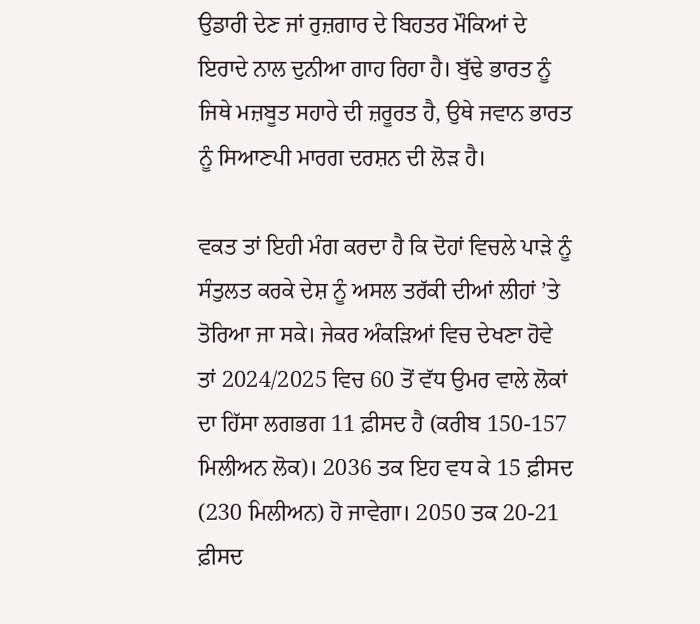ਉਡਾਰੀ ਦੇਣ ਜਾਂ ਰੁਜ਼ਗਾਰ ਦੇ ਬਿਹਤਰ ਮੌਕਿਆਂ ਦੇ ਇਰਾਦੇ ਨਾਲ ਦੁਨੀਆ ਗਾਹ ਰਿਹਾ ਹੈ। ਬੁੱਢੇ ਭਾਰਤ ਨੂੰ ਜਿਥੇ ਮਜ਼ਬੂਤ ਸਹਾਰੇ ਦੀ ਜ਼ਰੂਰਤ ਹੈ, ਉਥੇ ਜਵਾਨ ਭਾਰਤ ਨੂੰ ਸਿਆਣਪੀ ਮਾਰਗ ਦਰਸ਼ਨ ਦੀ ਲੋੜ ਹੈ।

ਵਕਤ ਤਾਂ ਇਹੀ ਮੰਗ ਕਰਦਾ ਹੈ ਕਿ ਦੋਹਾਂ ਵਿਚਲੇ ਪਾੜੇ ਨੂੰ ਸੰਤੁਲਤ ਕਰਕੇ ਦੇਸ਼ ਨੂੰ ਅਸਲ ਤਰੱਕੀ ਦੀਆਂ ਲੀਹਾਂ ’ਤੇ ਤੋਰਿਆ ਜਾ ਸਕੇ। ਜੇਕਰ ਅੰਕੜਿਆਂ ਵਿਚ ਦੇਖਣਾ ਹੋਵੇ ਤਾਂ 2024/2025 ਵਿਚ 60 ਤੋਂ ਵੱਧ ਉਮਰ ਵਾਲੇ ਲੋਕਾਂ ਦਾ ਹਿੱਸਾ ਲਗਭਗ 11 ਫ਼ੀਸਦ ਹੈ (ਕਰੀਬ 150-157 ਮਿਲੀਅਨ ਲੋਕ)। 2036 ਤਕ ਇਹ ਵਧ ਕੇ 15 ਫ਼ੀਸਦ (230 ਮਿਲੀਅਨ) ਹੋ ਜਾਵੇਗਾ। 2050 ਤਕ 20-21 ਫ਼ੀਸਦ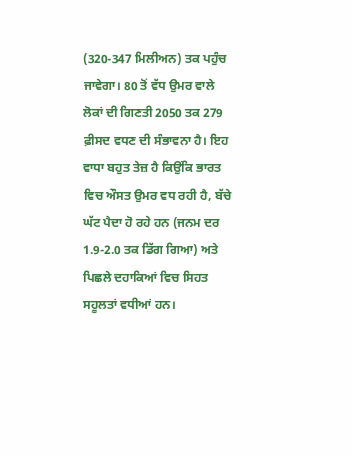(320-347 ਮਿਲੀਅਨ) ਤਕ ਪਹੁੰਚ ਜਾਵੇਗਾ। 80 ਤੋਂ ਵੱਧ ਉਮਰ ਵਾਲੇ ਲੋਕਾਂ ਦੀ ਗਿਣਤੀ 2050 ਤਕ 279 ਫ਼ੀਸਦ ਵਧਣ ਦੀ ਸੰਭਾਵਨਾ ਹੈ। ਇਹ ਵਾਧਾ ਬਹੁਤ ਤੇਜ਼ ਹੈ ਕਿਉਂਕਿ ਭਾਰਤ ਵਿਚ ਔਸਤ ਉਮਰ ਵਧ ਰਹੀ ਹੈ, ਬੱਚੇ ਘੱਟ ਪੈਦਾ ਹੋ ਰਹੇ ਹਨ (ਜਨਮ ਦਰ 1.9-2.0 ਤਕ ਡਿੱਗ ਗਿਆ) ਅਤੇ ਪਿਛਲੇ ਦਹਾਕਿਆਂ ਵਿਚ ਸਿਹਤ ਸਹੂਲਤਾਂ ਵਧੀਆਂ ਹਨ।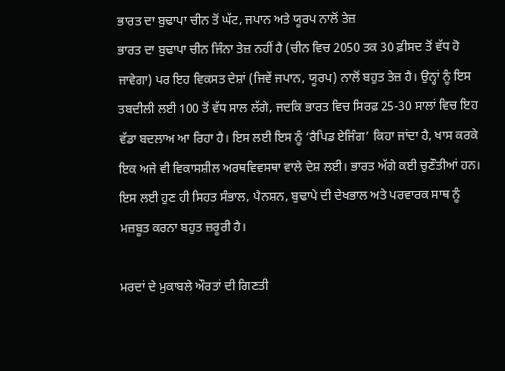ਭਾਰਤ ਦਾ ਬੁਢਾਪਾ ਚੀਨ ਤੋਂ ਘੱਟ, ਜਪਾਨ ਅਤੇ ਯੂਰਪ ਨਾਲੋਂ ਤੇਜ਼
ਭਾਰਤ ਦਾ ਬੁਢਾਪਾ ਚੀਨ ਜਿੰਨਾ ਤੇਜ਼ ਨਹੀਂ ਹੈ (ਚੀਨ ਵਿਚ 2050 ਤਕ 30 ਫ਼ੀਸਦ ਤੋਂ ਵੱਧ ਹੋ ਜਾਵੇਗਾ) ਪਰ ਇਹ ਵਿਕਸਤ ਦੇਸ਼ਾਂ (ਜਿਵੇਂ ਜਪਾਨ, ਯੂਰਪ) ਨਾਲੋਂ ਬਹੁਤ ਤੇਜ਼ ਹੈ। ਉਨ੍ਹਾਂ ਨੂੰ ਇਸ ਤਬਦੀਲੀ ਲਈ 100 ਤੋਂ ਵੱਧ ਸਾਲ ਲੱਗੇ, ਜਦਕਿ ਭਾਰਤ ਵਿਚ ਸਿਰਫ਼ 25-30 ਸਾਲਾਂ ਵਿਚ ਇਹ ਵੱਡਾ ਬਦਲਾਅ ਆ ਰਿਹਾ ਹੈ। ਇਸ ਲਈ ਇਸ ਨੂੰ ‘ਰੈਪਿਡ ਏਜਿੰਗ’ ਕਿਹਾ ਜਾਂਦਾ ਹੈ, ਖਾਸ ਕਰਕੇ ਇਕ ਅਜੇ ਵੀ ਵਿਕਾਸਸ਼ੀਲ ਅਰਥਵਿਵਸਥਾ ਵਾਲੇ ਦੇਸ਼ ਲਈ। ਭਾਰਤ ਅੱਗੇ ਕਈ ਚੁਣੌਤੀਆਂ ਹਨ। ਇਸ ਲਈ ਹੁਣ ਹੀ ਸਿਹਤ ਸੰਭਾਲ, ਪੈਨਸ਼ਨ, ਬੁਢਾਪੇ ਦੀ ਦੇਖਭਾਲ ਅਤੇ ਪਰਵਾਰਕ ਸਾਥ ਨੂੰ ਮਜ਼ਬੂਤ ਕਰਨਾ ਬਹੁਤ ਜ਼ਰੂਰੀ ਹੈ।

ਮਰਦਾਂ ਦੇ ਮੁਕਾਬਲੇ ਔਰਤਾਂ ਦੀ ਗਿਣਤੀ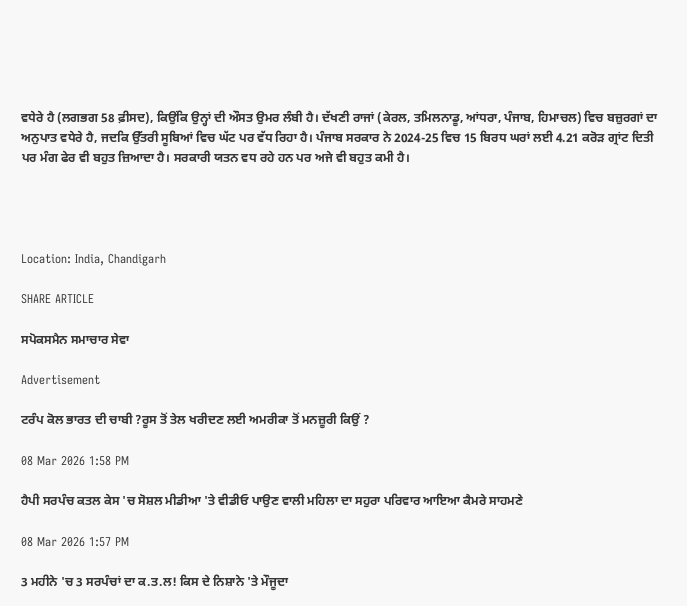ਵਧੇਰੇ ਹੈ (ਲਗਭਗ 58 ਫ਼ੀਸਦ), ਕਿਉਂਕਿ ਉਨ੍ਹਾਂ ਦੀ ਔਸਤ ਉਮਰ ਲੰਬੀ ਹੈ। ਦੱਖਣੀ ਰਾਜਾਂ (ਕੇਰਲ, ਤਮਿਲਨਾਡੂ, ਆਂਧਰਾ, ਪੰਜਾਬ, ਹਿਮਾਚਲ) ਵਿਚ ਬਜ਼ੁਰਗਾਂ ਦਾ ਅਨੁਪਾਤ ਵਧੇਰੇ ਹੈ, ਜਦਕਿ ਉੱਤਰੀ ਸੂਬਿਆਂ ਵਿਚ ਘੱਟ ਪਰ ਵੱਧ ਰਿਹਾ ਹੈ। ਪੰਜਾਬ ਸਰਕਾਰ ਨੇ 2024-25 ਵਿਚ 15 ਬਿਰਧ ਘਰਾਂ ਲਈ 4.21 ਕਰੋੜ ਗ੍ਰਾਂਟ ਦਿਤੀ ਪਰ ਮੰਗ ਫੇਰ ਵੀ ਬਹੁਤ ਜ਼ਿਆਦਾ ਹੈ। ਸਰਕਾਰੀ ਯਤਨ ਵਧ ਰਹੇ ਹਨ ਪਰ ਅਜੇ ਵੀ ਬਹੁਤ ਕਮੀ ਹੈ।




Location: India, Chandigarh

SHARE ARTICLE

ਸਪੋਕਸਮੈਨ ਸਮਾਚਾਰ ਸੇਵਾ

Advertisement

ਟਰੰਪ ਕੋਲ ਭਾਰਤ ਦੀ ਚਾਬੀ ?ਰੂਸ ਤੋਂ ਤੇਲ ਖਰੀਦਣ ਲਈ ਅਮਰੀਕਾ ਤੋਂ ਮਨਜ਼ੂਰੀ ਕਿਉਂ ?

08 Mar 2026 1:58 PM

ਹੈਪੀ ਸਰਪੰਚ ਕਤਲ ਕੇਸ 'ਚ ਸੋਸ਼ਲ ਮੀਡੀਆ 'ਤੇ ਵੀਡੀਓ ਪਾਉਣ ਵਾਲੀ ਮਹਿਲਾ ਦਾ ਸਹੁਰਾ ਪਰਿਵਾਰ ਆਇਆ ਕੈਮਰੇ ਸਾਹਮਣੇ

08 Mar 2026 1:57 PM

3 ਮਹੀਨੇ 'ਚ 3 ਸਰਪੰਚਾਂ ਦਾ ਕ.ਤ.ਲ! ਕਿਸ ਦੇ ਨਿਸ਼ਾਨੇ 'ਤੇ ਮੌਜੂਦਾ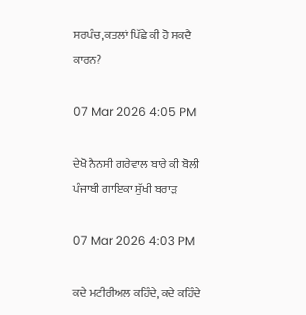ਸਰਪੰਚ,ਕਤਲਾਂ ਪਿੱਛੇ ਕੀ ਹੋ ਸਕਦੈ ਕਾਰਨ?

07 Mar 2026 4:05 PM

ਦੇਖੋ ਨੈਨਸੀ ਗਰੇਵਾਲ ਬਾਰੇ ਕੀ ਬੋਲੀ ਪੰਜਾਬੀ ਗਾਇਕਾ ਸੁੱਖੀ ਬਰਾੜ

07 Mar 2026 4:03 PM

ਕਦੇ ਮਟੀਰੀਅਲ ਕਹਿੰਦੇ, ਕਦੇ ਕਹਿੰਦੇ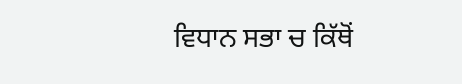ਵਿਧਾਨ ਸਭਾ ਚ ਕਿੱਥੋਂ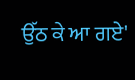ਉੱਠ ਕੇ ਆ ਗਏ'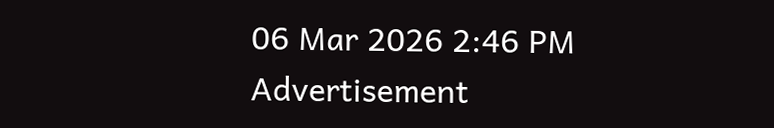06 Mar 2026 2:46 PM
Advertisement